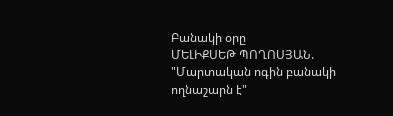Բանակի օրը
ՄԵԼԻՔՍԵԹ ՊՈՂՈՍՅԱՆ. "Մարտական ոգին բանակի ողնաշարն է"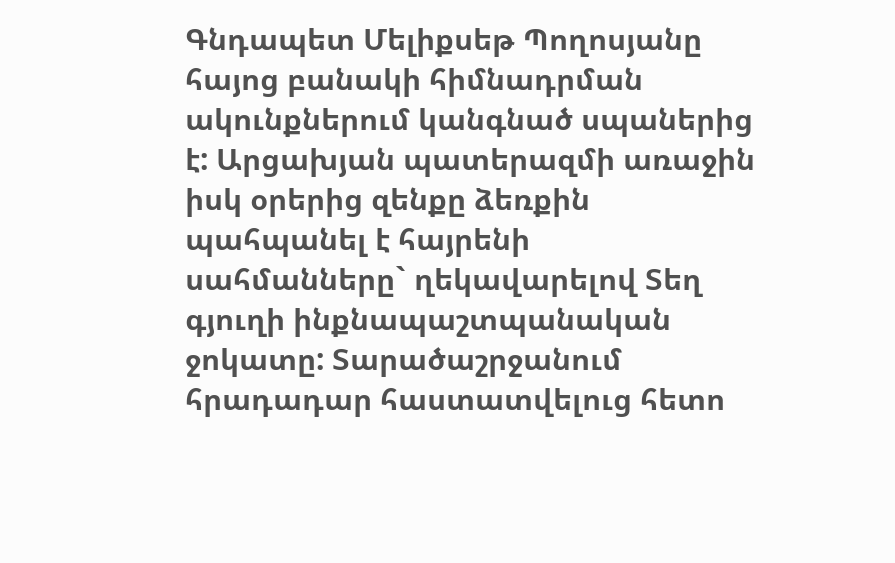Գնդապետ Մելիքսեթ Պողոսյանը հայոց բանակի հիմնադրման ակունքներում կանգնած սպաներից է: Արցախյան պատերազմի առաջին իսկ օրերից զենքը ձեռքին պահպանել է հայրենի սահմանները` ղեկավարելով Տեղ գյուղի ինքնապաշտպանական ջոկատը: Տարածաշրջանում հրադադար հաստատվելուց հետո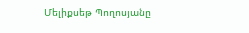Մելիքսեթ Պողոսյանը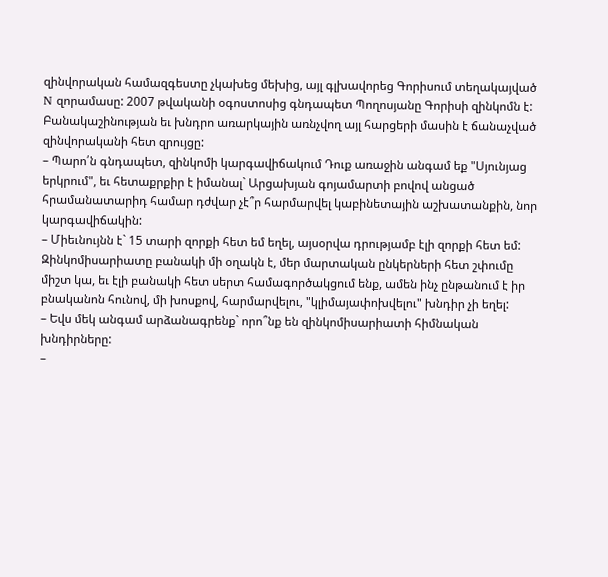զինվորական համազգեստը չկախեց մեխից, այլ գլխավորեց Գորիսում տեղակայված N զորամասը: 2007 թվականի օգոստոսից գնդապետ Պողոսյանը Գորիսի զինկոմն է: Բանակաշինության եւ խնդրո առարկային առնչվող այլ հարցերի մասին է ճանաչված զինվորականի հետ զրույցը:
– Պարո՛ն գնդապետ, զինկոմի կարգավիճակում Դուք առաջին անգամ եք "Սյունյաց երկրում", եւ հետաքրքիր է իմանալ` Արցախյան գոյամարտի բովով անցած հրամանատարիդ համար դժվար չէ՞ր հարմարվել կաբինետային աշխատանքին, նոր կարգավիճակին:
– Միեւնույնն է` 15 տարի զորքի հետ եմ եղել, այսօրվա դրությամբ էլի զորքի հետ եմ: Զինկոմիսարիատը բանակի մի օղակն է, մեր մարտական ընկերների հետ շփումը միշտ կա, եւ էլի բանակի հետ սերտ համագործակցում ենք, ամեն ինչ ընթանում է իր բնականոն հունով, մի խոսքով, հարմարվելու, "կլիմայափոխվելու" խնդիր չի եղել:
– Եվս մեկ անգամ արձանագրենք` որո՞նք են զինկոմիսարիատի հիմնական խնդիրները:
–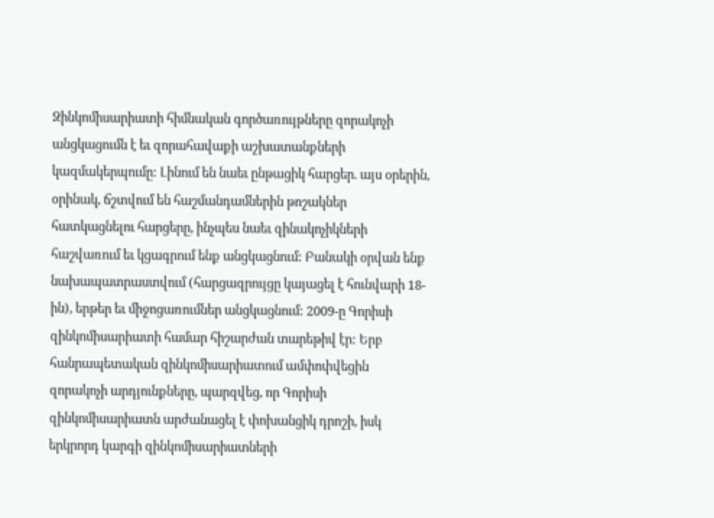Զինկոմիսարիատի հիմնական գործառույթները զորակոչի անցկացումն է եւ զորահավաքի աշխատանքների կազմակերպումը: Լինում են նաեւ ընթացիկ հարցեր. այս օրերին, օրինակ, ճշտվում են հաշմանդամներին թոշակներ հատկացնելու հարցերը, ինչպես նաեւ զինակոչիկների հաշվառում եւ կցագրում ենք անցկացնում: Բանակի օրվան ենք նախապատրաստվում (հարցազրույցը կայացել է հունվարի 18-ին), երթեր եւ միջոցառումներ անցկացնում: 2009-ը Գորիսի զինկոմիսարիատի համար հիշարժան տարեթիվ էր: Երբ հանրապետական զինկոմիսարիատում ամփոփվեցին զորակոչի արդյունքները, պարզվեց, որ Գորիսի զինկոմիսարիատն արժանացել է փոխանցիկ դրոշի, իսկ երկրորդ կարգի զինկոմիսարիատների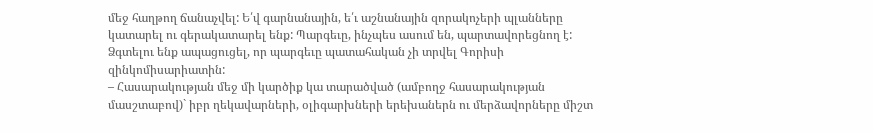մեջ հաղթող ճանաչվել: Ե՛վ գարնանային, ե՛ւ աշնանային զորակոչերի պլանները կատարել ու գերակատարել ենք: Պարգեւը, ինչպես ասում են, պարտավորեցնող է: Ձգտելու ենք ապացուցել, որ պարգեւը պատահական չի տրվել Գորիսի զինկոմիսարիատին:
– Հասարակության մեջ մի կարծիք կա տարածված (ամբողջ հասարակության մասշտաբով)` իբր ղեկավարների, օլիգարխների երեխաներն ու մերձավորները միշտ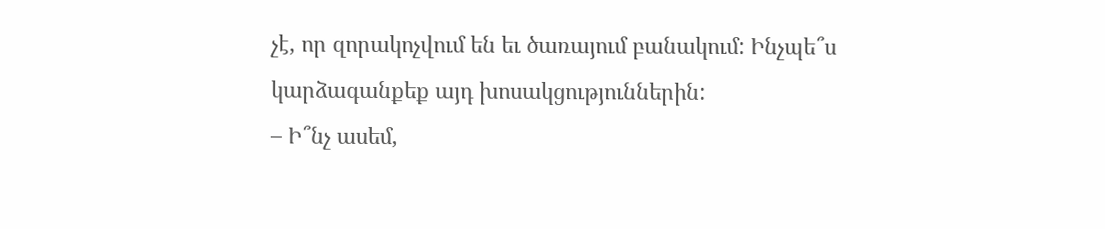չէ, որ զորակոչվում են եւ ծառայում բանակում: Ինչպե՞ս կարձագանքեք այդ խոսակցություններին:
– Ի՞նչ ասեմ,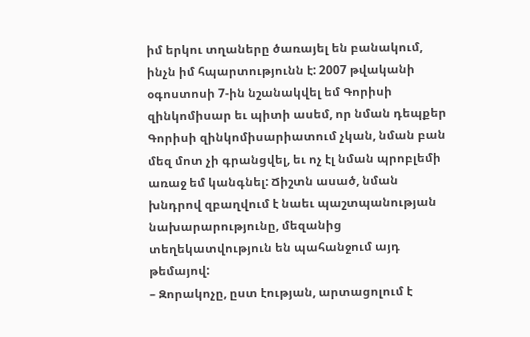իմ երկու տղաները ծառայել են բանակում, ինչն իմ հպարտությունն է: 2007 թվականի օգոստոսի 7-ին նշանակվել եմ Գորիսի զինկոմիսար եւ պիտի ասեմ, որ նման դեպքեր Գորիսի զինկոմիսարիատում չկան, նման բան մեզ մոտ չի գրանցվել, եւ ոչ էլ նման պրոբլեմի առաջ եմ կանգնել: Ճիշտն ասած, նման խնդրով զբաղվում է նաեւ պաշտպանության նախարարությունը, մեզանից տեղեկատվություն են պահանջում այդ թեմայով:
– Զորակոչը, ըստ էության, արտացոլում է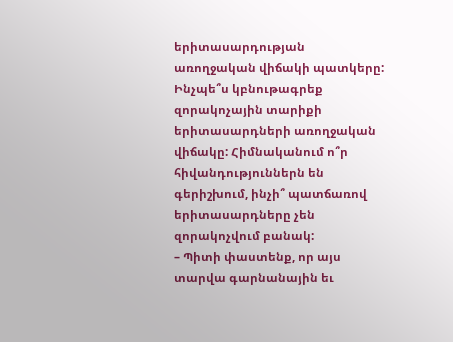երիտասարդության առողջական վիճակի պատկերը: Ինչպե՞ս կբնութագրեք զորակոչային տարիքի երիտասարդների առողջական վիճակը: Հիմնականում ո՞ր հիվանդություններն են գերիշխում, ինչի՞ պատճառով երիտասարդները չեն զորակոչվում բանակ:
– Պիտի փաստենք, որ այս տարվա գարնանային եւ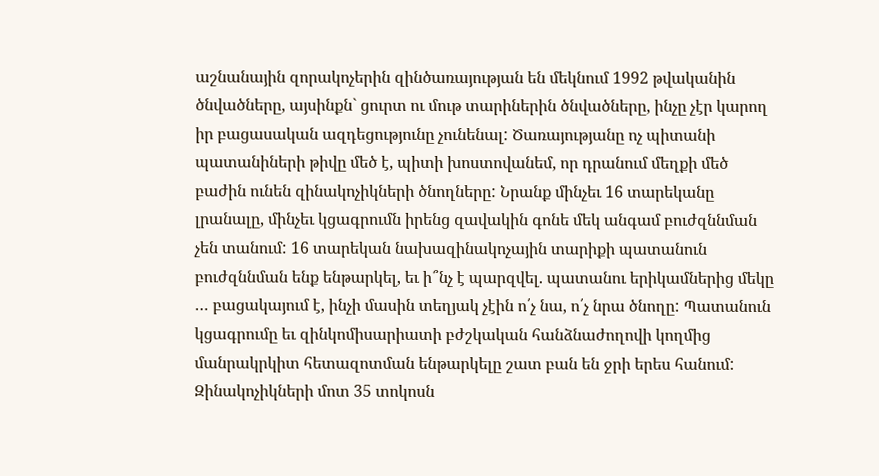աշնանային զորակոչերին զինծառայության են մեկնում 1992 թվականին ծնվածները, այսինքն` ցուրտ ու մութ տարիներին ծնվածները, ինչը չէր կարող իր բացասական ազդեցությունը չունենալ: Ծառայությանը ոչ պիտանի պատանիների թիվը մեծ է, պիտի խոստովանեմ, որ դրանում մեղքի մեծ բաժին ունեն զինակոչիկների ծնողները: Նրանք մինչեւ 16 տարեկանը լրանալը, մինչեւ կցագրումն իրենց զավակին գոնե մեկ անգամ բուժզննման չեն տանում: 16 տարեկան նախազինակոչային տարիքի պատանուն բուժզննման ենք ենթարկել, եւ ի՞նչ է պարզվել. պատանու երիկամներից մեկը … բացակայում է, ինչի մասին տեղյակ չէին ո՛չ նա, ո՛չ նրա ծնողը: Պատանուն կցագրումը եւ զինկոմիսարիատի բժշկական հանձնաժողովի կողմից մանրակրկիտ հետազոտման ենթարկելը շատ բան են ջրի երես հանում: Զինակոչիկների մոտ 35 տոկոսն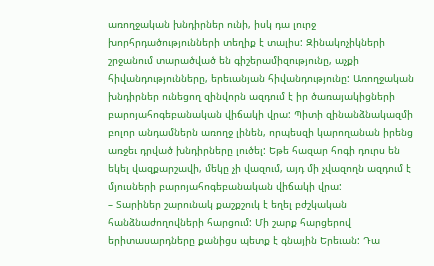առողջական խնդիրներ ունի, իսկ դա լուրջ խորհրդածությունների տեղիք է տալիս: Զինակոչիկների շրջանում տարածված են գիշերամիզությունը, աչքի հիվանդությունները, երեւանյան հիվանդությունը: Առողջական խնդիրներ ունեցող զինվորն ազդում է իր ծառայակիցների բարոյահոգեբանական վիճակի վրա: Պիտի զինանձնակազմի բոլոր անդամներն առողջ լինեն, որպեսզի կարողանան իրենց առջեւ դրված խնդիրները լուծել: Եթե հազար հոգի դուրս են եկել վազքարշավի, մեկը չի վազում, այդ մի չվազողն ազդում է մյուսների բարոյահոգեբանական վիճակի վրա:
– Տարիներ շարունակ քաշքշուկ է եղել բժշկական հանձնաժողովների հարցում: Մի շարք հարցերով երիտասարդները քանիցս պետք է գնային Երեւան: Դա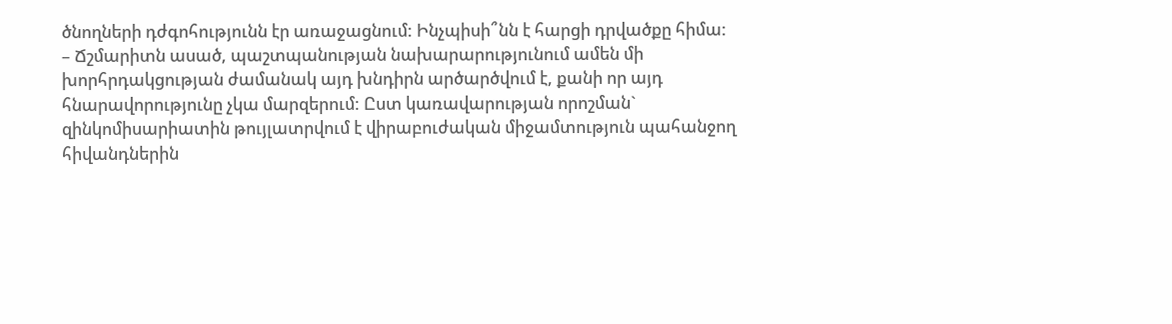ծնողների դժգոհությունն էր առաջացնում: Ինչպիսի՞նն է հարցի դրվածքը հիմա:
– Ճշմարիտն ասած, պաշտպանության նախարարությունում ամեն մի խորհրդակցության ժամանակ այդ խնդիրն արծարծվում է, քանի որ այդ հնարավորությունը չկա մարզերում: Ըստ կառավարության որոշման` զինկոմիսարիատին թույլատրվում է վիրաբուժական միջամտություն պահանջող հիվանդներին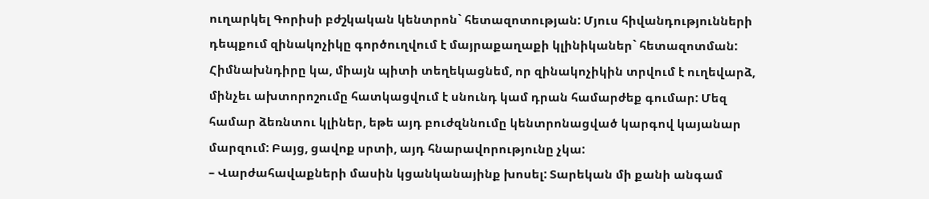ուղարկել Գորիսի բժշկական կենտրոն` հետազոտության: Մյուս հիվանդությունների դեպքում զինակոչիկը գործուղվում է մայրաքաղաքի կլինիկաներ` հետազոտման: Հիմնախնդիրը կա, միայն պիտի տեղեկացնեմ, որ զինակոչիկին տրվում է ուղեվարձ, մինչեւ ախտորոշումը հատկացվում է սնունդ կամ դրան համարժեք գումար: Մեզ համար ձեռնտու կլիներ, եթե այդ բուժզննումը կենտրոնացված կարգով կայանար մարզում: Բայց, ցավոք սրտի, այդ հնարավորությունը չկա:
– Վարժահավաքների մասին կցանկանայինք խոսել: Տարեկան մի քանի անգամ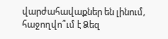վարժահավաքներ են լինում, հաջողվո՞ւմ է Ձեզ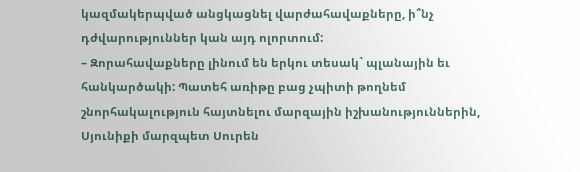կազմակերպված անցկացնել վարժահավաքները, ի՞նչ դժվարություններ կան այդ ոլորտում:
– Զորահավաքները լինում են երկու տեսակ` պլանային եւ հանկարծակի: Պատեհ առիթը բաց չպիտի թողնեմ շնորհակալություն հայտնելու մարզային իշխանություններին, Սյունիքի մարզպետ Սուրեն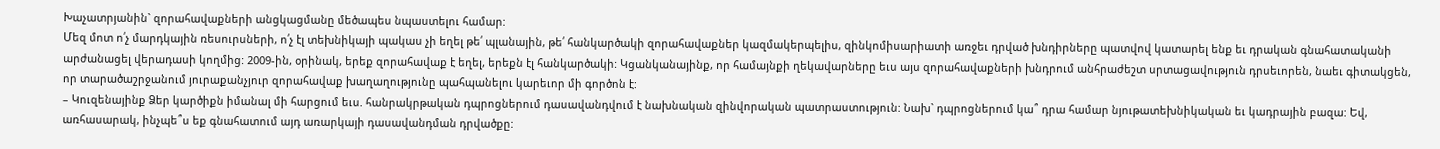Խաչատրյանին` զորահավաքների անցկացմանը մեծապես նպաստելու համար:
Մեզ մոտ ո՛չ մարդկային ռեսուրսների, ո՛չ էլ տեխնիկայի պակաս չի եղել թե՛ պլանային, թե՛ հանկարծակի զորահավաքներ կազմակերպելիս, զինկոմիսարիատի առջեւ դրված խնդիրները պատվով կատարել ենք եւ դրական գնահատականի արժանացել վերադասի կողմից: 2009-ին, օրինակ, երեք զորահավաք է եղել, երեքն էլ հանկարծակի: Կցանկանայինք, որ համայնքի ղեկավարները եւս այս զորահավաքների խնդրում անհրաժեշտ սրտացավություն դրսեւորեն, նաեւ գիտակցեն, որ տարածաշրջանում յուրաքանչյուր զորահավաք խաղաղությունը պահպանելու կարեւոր մի գործոն է:
– Կուզենայինք Ձեր կարծիքն իմանալ մի հարցում եւս. հանրակրթական դպրոցներում դասավանդվում է նախնական զինվորական պատրաստություն: Նախ` դպրոցներում կա՞ դրա համար նյութատեխնիկական եւ կադրային բազա: Եվ, առհասարակ, ինչպե՞ս եք գնահատում այդ առարկայի դասավանդման դրվածքը: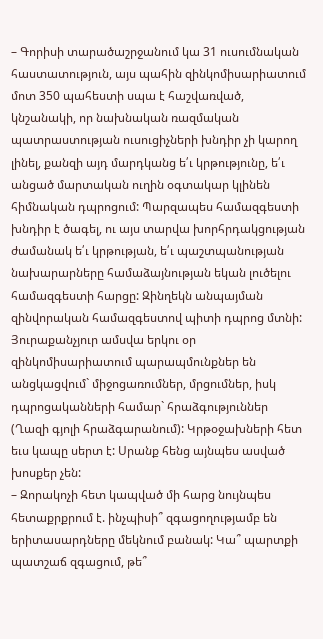– Գորիսի տարածաշրջանում կա 31 ուսումնական հաստատություն, այս պահին զինկոմիսարիատում մոտ 350 պահեստի սպա է հաշվառված, կնշանակի, որ նախնական ռազմական պատրաստության ուսուցիչների խնդիր չի կարող լինել, քանզի այդ մարդկանց ե՛ւ կրթությունը, ե՛ւ անցած մարտական ուղին օգտակար կլինեն հիմնական դպրոցում: Պարզապես համազգեստի խնդիր է ծագել, ու այս տարվա խորհրդակցության ժամանակ ե՛ւ կրթության, ե՛ւ պաշտպանության նախարարները համաձայնության եկան լուծելու համազգեստի հարցը: Զինղեկն անպայման զինվորական համազգեստով պիտի դպրոց մտնի: Յուրաքանչյուր ամսվա երկու օր զինկոմիսարիատում պարապմունքներ են անցկացվում` միջոցառումներ, մրցումներ, իսկ դպրոցականների համար` հրաձգություններ (Ղազի գյոլի հրաձգարանում): Կրթօջախների հետ եւս կապը սերտ է: Սրանք հենց այնպես ասված խոսքեր չեն:
– Զորակոչի հետ կապված մի հարց նույնպես հետաքրքրում է. ինչպիսի՞ զգացողությամբ են երիտասարդները մեկնում բանակ: Կա՞ պարտքի պատշաճ զգացում, թե՞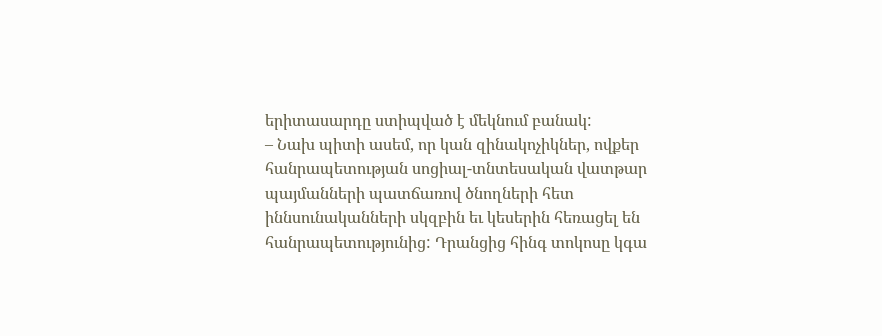երիտասարդը ստիպված է մեկնում բանակ:
– Նախ պիտի ասեմ, որ կան զինակոչիկներ, ովքեր հանրապետության սոցիալ-տնտեսական վատթար պայմանների պատճառով ծնողների հետ իննսունականների սկզբին եւ կեսերին հեռացել են հանրապետությունից: Դրանցից հինգ տոկոսը կգա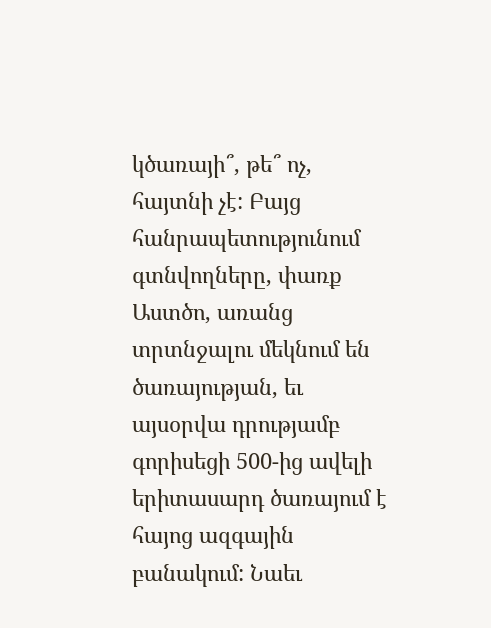կծառայի՞, թե՞ ոչ, հայտնի չէ: Բայց հանրապետությունում գտնվողները, փառք Աստծո, առանց տրտնջալու մեկնում են ծառայության, եւ այսօրվա դրությամբ գորիսեցի 500-ից ավելի երիտասարդ ծառայում է հայոց ազգային բանակում: Նաեւ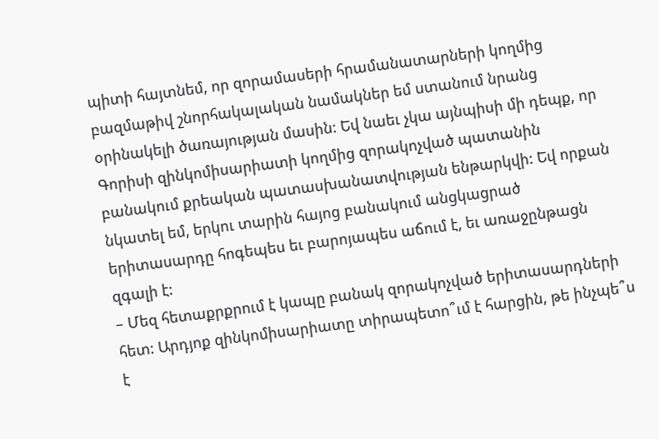պիտի հայտնեմ, որ զորամասերի հրամանատարների կողմից բազմաթիվ շնորհակալական նամակներ եմ ստանում նրանց օրինակելի ծառայության մասին: Եվ նաեւ չկա այնպիսի մի դեպք, որ Գորիսի զինկոմիսարիատի կողմից զորակոչված պատանին բանակում քրեական պատասխանատվության ենթարկվի: Եվ որքան նկատել եմ, երկու տարին հայոց բանակում անցկացրած երիտասարդը հոգեպես եւ բարոյապես աճում է, եւ առաջընթացն զգալի է:
– Մեզ հետաքրքրում է կապը բանակ զորակոչված երիտասարդների հետ: Արդյոք զինկոմիսարիատը տիրապետո՞ւմ է հարցին, թե ինչպե՞ս է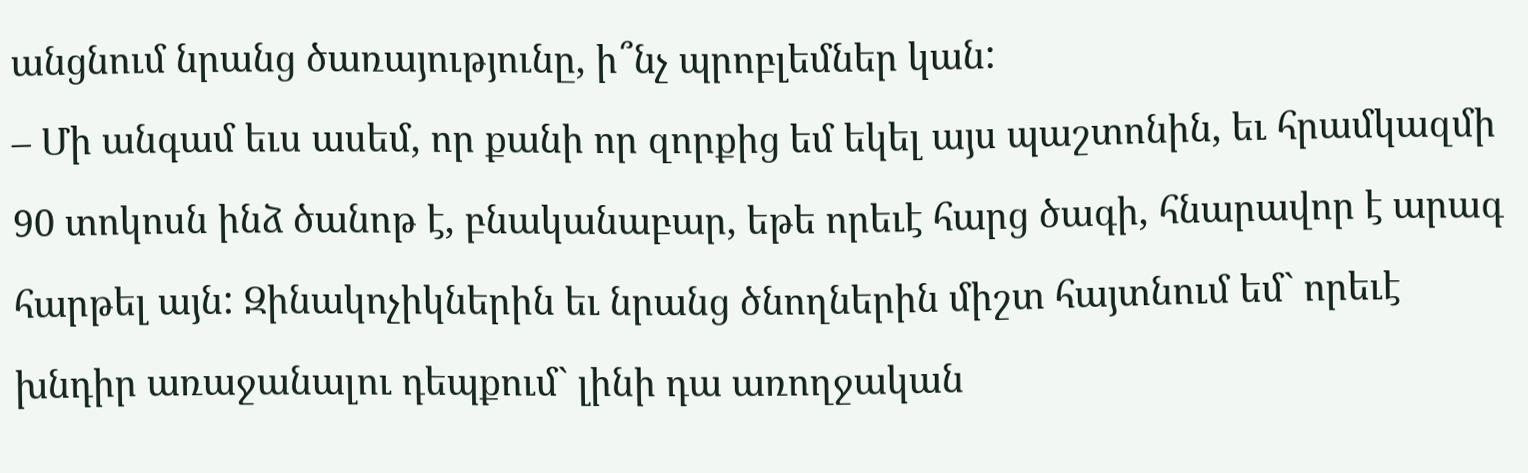անցնում նրանց ծառայությունը, ի՞նչ պրոբլեմներ կան:
– Մի անգամ եւս ասեմ, որ քանի որ զորքից եմ եկել այս պաշտոնին, եւ հրամկազմի 90 տոկոսն ինձ ծանոթ է, բնականաբար, եթե որեւէ հարց ծագի, հնարավոր է արագ հարթել այն: Զինակոչիկներին եւ նրանց ծնողներին միշտ հայտնում եմ` որեւէ խնդիր առաջանալու դեպքում` լինի դա առողջական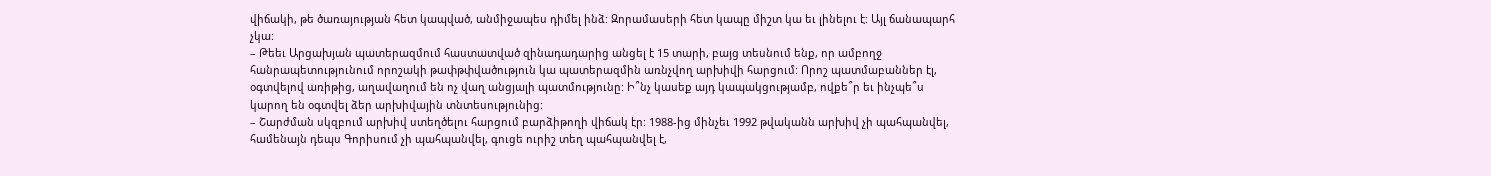վիճակի, թե ծառայության հետ կապված, անմիջապես դիմել ինձ: Զորամասերի հետ կապը միշտ կա եւ լինելու է: Այլ ճանապարհ չկա:
– Թեեւ Արցախյան պատերազմում հաստատված զինադադարից անցել է 15 տարի, բայց տեսնում ենք, որ ամբողջ հանրապետությունում որոշակի թափթփվածություն կա պատերազմին առնչվող արխիվի հարցում: Որոշ պատմաբաններ էլ, օգտվելով առիթից, աղավաղում են ոչ վաղ անցյալի պատմությունը: Ի՞նչ կասեք այդ կապակցությամբ, ովքե՞ր եւ ինչպե՞ս կարող են օգտվել ձեր արխիվային տնտեսությունից:
– Շարժման սկզբում արխիվ ստեղծելու հարցում բարձիթողի վիճակ էր: 1988-ից մինչեւ 1992 թվականն արխիվ չի պահպանվել, համենայն դեպս Գորիսում չի պահպանվել, գուցե ուրիշ տեղ պահպանվել է,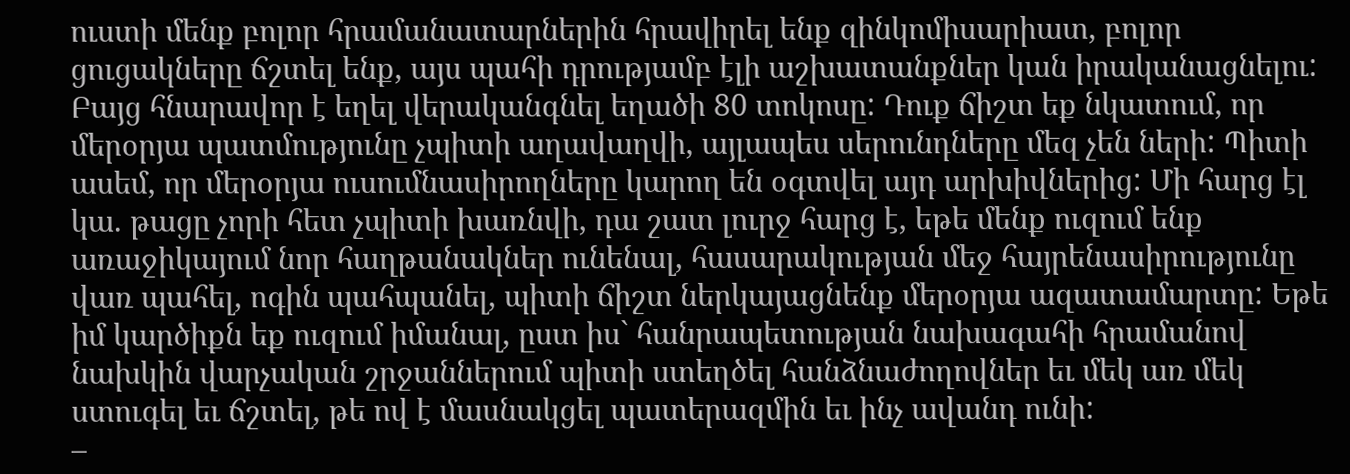ուստի մենք բոլոր հրամանատարներին հրավիրել ենք զինկոմիսարիատ, բոլոր ցուցակները ճշտել ենք, այս պահի դրությամբ էլի աշխատանքներ կան իրականացնելու: Բայց հնարավոր է եղել վերականգնել եղածի 80 տոկոսը: Դուք ճիշտ եք նկատում, որ մերօրյա պատմությունը չպիտի աղավաղվի, այլապես սերունդները մեզ չեն ների: Պիտի ասեմ, որ մերօրյա ուսումնասիրողները կարող են օգտվել այդ արխիվներից: Մի հարց էլ կա. թացը չորի հետ չպիտի խառնվի, դա շատ լուրջ հարց է, եթե մենք ուզում ենք առաջիկայում նոր հաղթանակներ ունենալ, հասարակության մեջ հայրենասիրությունը վառ պահել, ոգին պահպանել, պիտի ճիշտ ներկայացնենք մերօրյա ազատամարտը: Եթե իմ կարծիքն եք ուզում իմանալ, ըստ իս` հանրապետության նախագահի հրամանով նախկին վարչական շրջաններում պիտի ստեղծել հանձնաժողովներ եւ մեկ առ մեկ ստուգել եւ ճշտել, թե ով է մասնակցել պատերազմին եւ ինչ ավանդ ունի:
–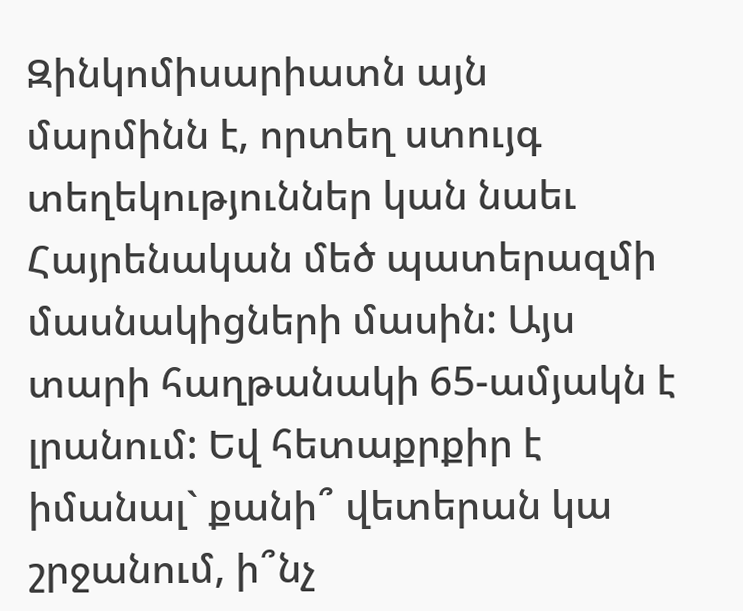Զինկոմիսարիատն այն մարմինն է, որտեղ ստույգ տեղեկություններ կան նաեւ Հայրենական մեծ պատերազմի մասնակիցների մասին: Այս տարի հաղթանակի 65-ամյակն է լրանում: Եվ հետաքրքիր է իմանալ` քանի՞ վետերան կա շրջանում, ի՞նչ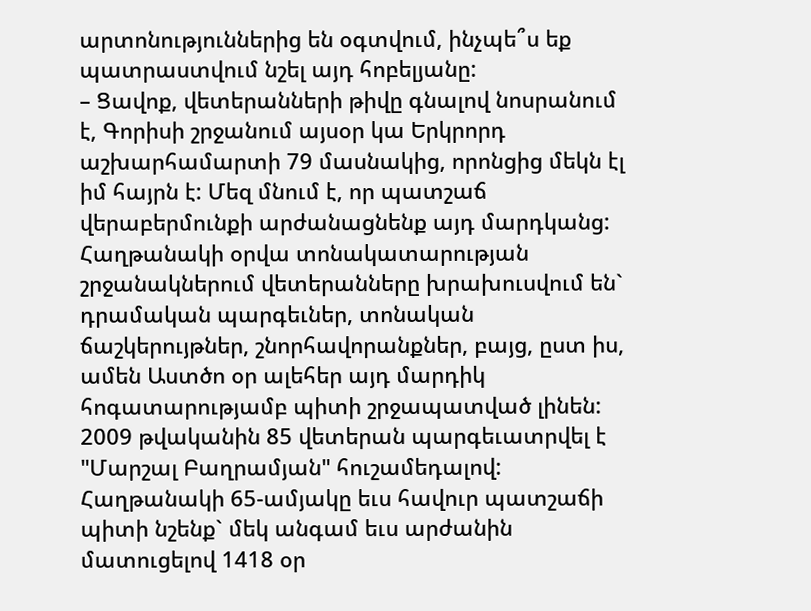արտոնություններից են օգտվում, ինչպե՞ս եք պատրաստվում նշել այդ հոբելյանը:
– Ցավոք, վետերանների թիվը գնալով նոսրանում է, Գորիսի շրջանում այսօր կա Երկրորդ աշխարհամարտի 79 մասնակից, որոնցից մեկն էլ իմ հայրն է: Մեզ մնում է, որ պատշաճ վերաբերմունքի արժանացնենք այդ մարդկանց: Հաղթանակի օրվա տոնակատարության շրջանակներում վետերանները խրախուսվում են` դրամական պարգեւներ, տոնական ճաշկերույթներ, շնորհավորանքներ, բայց, ըստ իս, ամեն Աստծո օր ալեհեր այդ մարդիկ հոգատարությամբ պիտի շրջապատված լինեն: 2009 թվականին 85 վետերան պարգեւատրվել է "Մարշալ Բաղրամյան" հուշամեդալով: Հաղթանակի 65-ամյակը եւս հավուր պատշաճի պիտի նշենք` մեկ անգամ եւս արժանին մատուցելով 1418 օր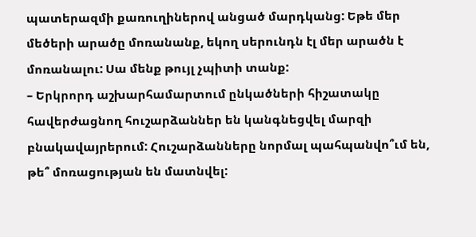պատերազմի քառուղիներով անցած մարդկանց: Եթե մեր մեծերի արածը մոռանանք, եկող սերունդն էլ մեր արածն է մոռանալու: Սա մենք թույլ չպիտի տանք:
– Երկրորդ աշխարհամարտում ընկածների հիշատակը հավերժացնող հուշարձաններ են կանգնեցվել մարզի բնակավայրերում: Հուշարձանները նորմալ պահպանվո՞ւմ են, թե՞ մոռացության են մատնվել: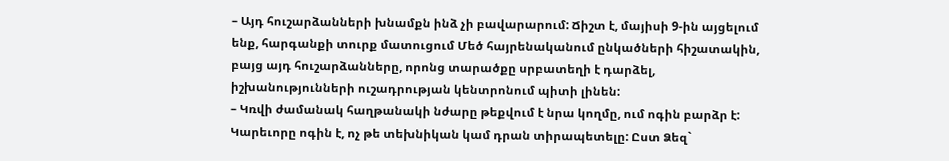– Այդ հուշարձանների խնամքն ինձ չի բավարարում: Ճիշտ է, մայիսի 9-ին այցելում ենք, հարգանքի տուրք մատուցում Մեծ հայրենականում ընկածների հիշատակին, բայց այդ հուշարձանները, որոնց տարածքը սրբատեղի է դարձել, իշխանությունների ուշադրության կենտրոնում պիտի լինեն:
– Կռվի ժամանակ հաղթանակի նժարը թեքվում է նրա կողմը, ում ոգին բարձր է: Կարեւորը ոգին է, ոչ թե տեխնիկան կամ դրան տիրապետելը: Ըստ Ձեզ`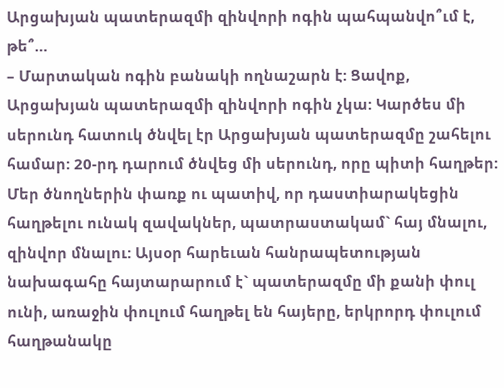Արցախյան պատերազմի զինվորի ոգին պահպանվո՞ւմ է, թե՞…
– Մարտական ոգին բանակի ողնաշարն է: Ցավոք, Արցախյան պատերազմի զինվորի ոգին չկա: Կարծես մի սերունդ հատուկ ծնվել էր Արցախյան պատերազմը շահելու համար: 20-րդ դարում ծնվեց մի սերունդ, որը պիտի հաղթեր: Մեր ծնողներին փառք ու պատիվ, որ դաստիարակեցին հաղթելու ունակ զավակներ, պատրաստակամ` հայ մնալու, զինվոր մնալու: Այսօր հարեւան հանրապետության նախագահը հայտարարում է` պատերազմը մի քանի փուլ ունի, առաջին փուլում հաղթել են հայերը, երկրորդ փուլում հաղթանակը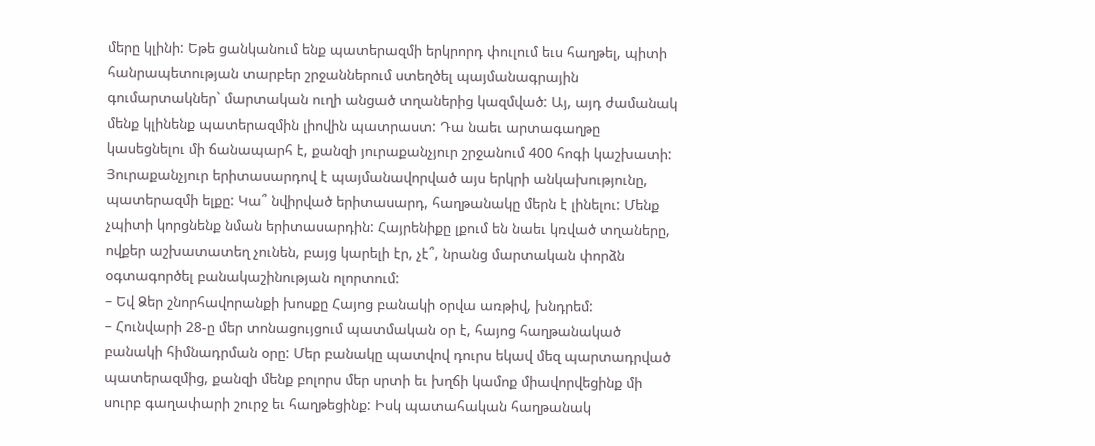մերը կլինի: Եթե ցանկանում ենք պատերազմի երկրորդ փուլում եւս հաղթել, պիտի հանրապետության տարբեր շրջաններում ստեղծել պայմանագրային գումարտակներ` մարտական ուղի անցած տղաներից կազմված: Այ, այդ ժամանակ մենք կլինենք պատերազմին լիովին պատրաստ: Դա նաեւ արտագաղթը կասեցնելու մի ճանապարհ է, քանզի յուրաքանչյուր շրջանում 400 հոգի կաշխատի: Յուրաքանչյուր երիտասարդով է պայմանավորված այս երկրի անկախությունը, պատերազմի ելքը: Կա՞ նվիրված երիտասարդ, հաղթանակը մերն է լինելու: Մենք չպիտի կորցնենք նման երիտասարդին: Հայրենիքը լքում են նաեւ կռված տղաները, ովքեր աշխատատեղ չունեն, բայց կարելի էր, չէ՞, նրանց մարտական փորձն օգտագործել բանակաշինության ոլորտում:
– Եվ Ձեր շնորհավորանքի խոսքը Հայոց բանակի օրվա առթիվ, խնդրեմ:
– Հունվարի 28-ը մեր տոնացույցում պատմական օր է, հայոց հաղթանակած բանակի հիմնադրման օրը: Մեր բանակը պատվով դուրս եկավ մեզ պարտադրված պատերազմից, քանզի մենք բոլորս մեր սրտի եւ խղճի կամոք միավորվեցինք մի սուրբ գաղափարի շուրջ եւ հաղթեցինք: Իսկ պատահական հաղթանակ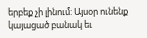երբեք չի լինում: Այսօր ունենք կայացած բանակ եւ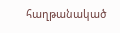հաղթանակած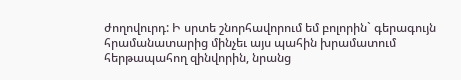ժողովուրդ: Ի սրտե շնորհավորում եմ բոլորին` գերագույն հրամանատարից մինչեւ այս պահին խրամատում հերթապահող զինվորին, նրանց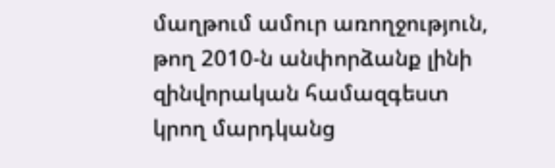մաղթում ամուր առողջություն, թող 2010-ն անփորձանք լինի զինվորական համազգեստ կրող մարդկանց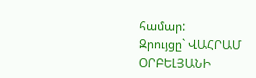համար:
Զրույցը` ՎԱՀՐԱՄ ՕՐԲԵԼՅԱՆԻ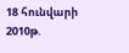18 հունվարի 2010թ.